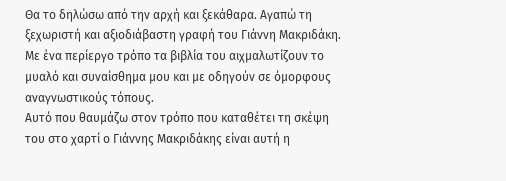Θα το δηλώσω από την αρχή και ξεκάθαρα. Αγαπώ τη ξεχωριστή και αξιοδιάβαστη γραφή του Γιάννη Μακριδάκη. Με ένα περίεργο τρόπο τα βιβλία του αιχμαλωτίζουν το μυαλό και συναίσθημα μου και με οδηγούν σε όμορφους αναγνωστικούς τόπους.
Αυτό που θαυμάζω στον τρόπο που καταθέτει τη σκέψη του στο χαρτί ο Γιάννης Μακριδάκης είναι αυτή η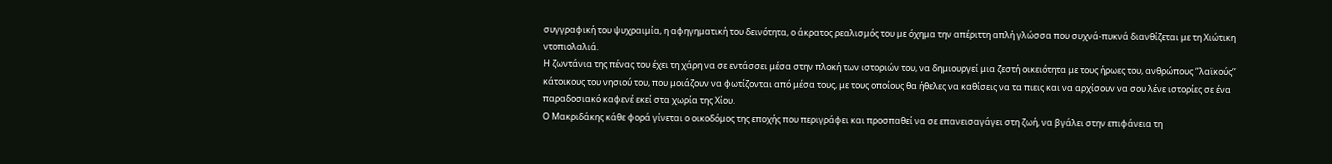συγγραφική του ψυχραιμία, η αφηγηματική του δεινότητα, ο άκρατος ρεαλισμός του με όχημα την απέριττη απλή γλώσσα που συχνά-πυκνά διανθίζεται με τη Χιώτικη ντοπιολαλιά.
Η ζωντάνια της πένας του έχει τη χάρη να σε εντάσσει μέσα στην πλοκή των ιστοριών του, να δημιουργεί μια ζεστή οικειότητα με τους ήρωες του, ανθρώπους ‘’λαϊκούς’’ κάτοικους του νησιού του, που μοιάζουν να φωτίζονται από μέσα τους, με τους οποίους θα ήθελες να καθίσεις να τα πιεις και να αρχίσουν να σου λένε ιστορίες σε ένα παραδοσιακό καφενέ εκεί στα χωρία της Χίου.
Ο Μακριδάκης κάθε φορά γίνεται ο οικοδόμος της εποχής που περιγράφει και προσπαθεί να σε επανεισαγάγει στη ζωή, να βγάλει στην επιφάνεια τη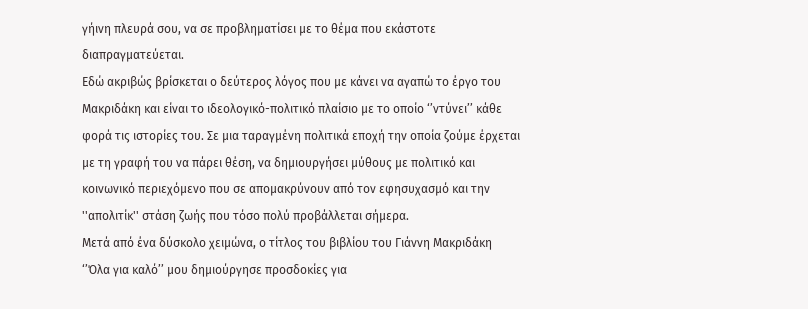γήινη πλευρά σου, να σε προβληματίσει με το θέμα που εκάστοτε διαπραγματεύεται.
Εδώ ακριβώς βρίσκεται ο δεύτερος λόγος που με κάνει να αγαπώ το έργο του Μακριδάκη και είναι το ιδεολογικό-πολιτικό πλαίσιο με το οποίο ‘’ντύνει’’ κάθε φορά τις ιστορίες του. Σε μια ταραγμένη πολιτικά εποχή την οποία ζούμε έρχεται με τη γραφή του να πάρει θέση, να δημιουργήσει μύθους με πολιτικό και κοινωνικό περιεχόμενο που σε απομακρύνουν από τον εφησυχασμό και την ''απολιτίκ'' στάση ζωής που τόσο πολύ προβάλλεται σήμερα.
Μετά από ένα δύσκολο χειμώνα, ο τίτλος του βιβλίου του Γιάννη Μακριδάκη ‘’Όλα για καλό’’ μου δημιούργησε προσδοκίες για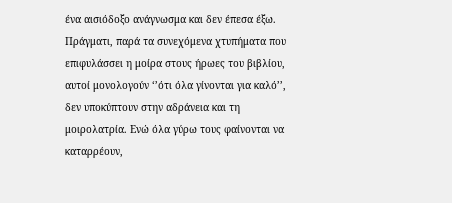ένα αισιόδοξο ανάγνωσμα και δεν έπεσα έξω. Πράγματι, παρά τα συνεχόμενα χτυπήματα που επιφυλάσσει η μοίρα στους ήρωες του βιβλίου, αυτοί μονολογούν ‘’ότι όλα γίνονται για καλό’’, δεν υποκύπτουν στην αδράνεια και τη μοιρολατρία. Ενώ όλα γύρω τους φαίνονται να καταρρέουν,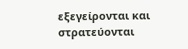εξεγείρονται και στρατεύονται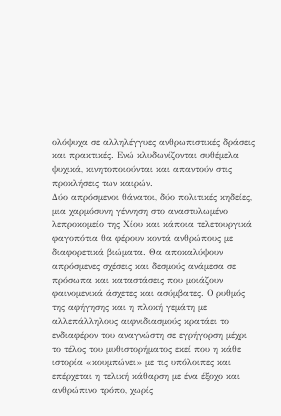ολόψυχα σε αλληλέγγυες ανθρωπιστικές δράσεις και πρακτικές. Ενώ κλυδωνίζονται συθέμελα ψυχικά, κινητοποιούνται και απαντούν στις προκλήσεις των καιρών.
Δύο απρόσμενοι θάνατοι, δύο πολιτικές κηδείες, μια χαρμόσυνη γέννηση στο αναστυλωμένο λεπροκομείο της Χίου και κάποια τελετουργικά φαγοπότια θα φέρουν κοντά ανθρώπους με διαφορετικά βιώματα. Θα αποκαλύψουν απρόσμενες σχέσεις και δεσμούς ανάμεσα σε πρόσωπα και καταστάσεις που μοιάζουν φαινομενικά άσχετες και ασύμβατες. Ο ρυθμός της αφήγησης και η πλοκή γεμάτη με αλλεπάλληλους αιφνιδιασμούς κρατάει το ενδιαφέρον του αναγνώστη σε εγρήγορση μέχρι το τέλος του μυθιστορήματος εκεί που η κάθε ιστορία «κουμπώνει» με τις υπόλοιπες και επέρχεται η τελική κάθαρση με ένα έξοχο και ανθρώπινο τρόπο, χωρίς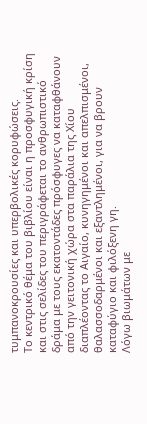τυμπανοκρουσίες και υπερβολικές κορυφώσεις.
Το κεντρικό θέμα του βιβλίου είναι η προσφυγική κρίση και στις σελίδες του περιγράφεται το ανθρωπιστικό δράμα με τους εκατοντάδες πρόσφυγες να καταφθάνουν από την γειτονική χώρα στα παράλια της Χίου διαπλέοντας το Αιγαίο, κυνηγημένοι και απελπισμένοι, θαλασσοδαρμένοι και εξαντλημένοι, για να βρουν καταφύγιο και φιλόξενη γη.
Λόγω βιωμάτων με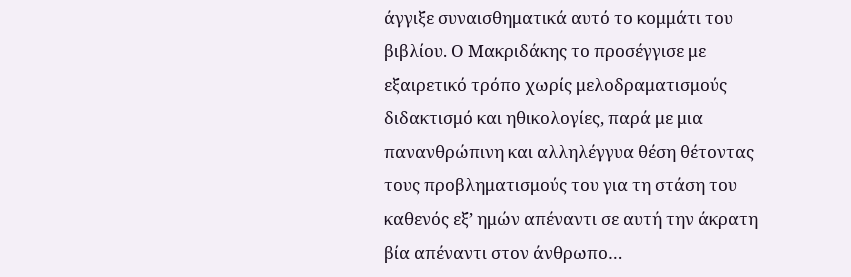άγγιξε συναισθηματικά αυτό το κομμάτι του βιβλίου. Ο Μακριδάκης το προσέγγισε με εξαιρετικό τρόπο χωρίς μελοδραματισμούς διδακτισμό και ηθικολογίες, παρά με μια πανανθρώπινη και αλληλέγγυα θέση θέτοντας τους προβληματισμούς του για τη στάση του καθενός εξ’ ημών απέναντι σε αυτή την άκρατη βία απέναντι στον άνθρωπο…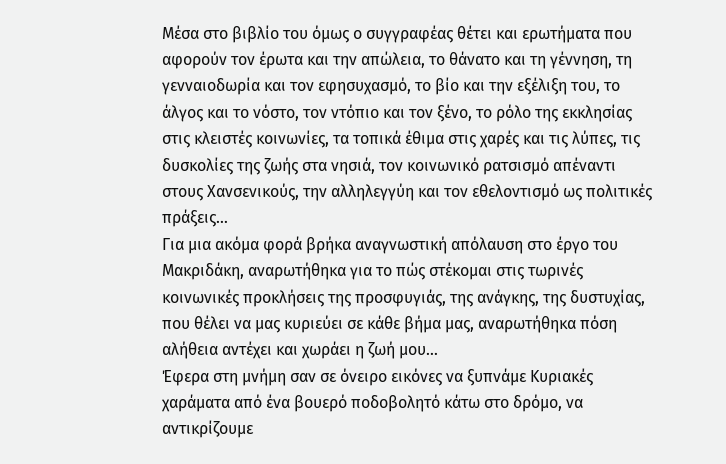Μέσα στο βιβλίο του όμως ο συγγραφέας θέτει και ερωτήματα που αφορούν τον έρωτα και την απώλεια, το θάνατο και τη γέννηση, τη γενναιοδωρία και τον εφησυχασμό, το βίο και την εξέλιξη του, το άλγος και το νόστο, τον ντόπιο και τον ξένο, το ρόλο της εκκλησίας στις κλειστές κοινωνίες, τα τοπικά έθιμα στις χαρές και τις λύπες, τις δυσκολίες της ζωής στα νησιά, τον κοινωνικό ρατσισμό απέναντι στους Χανσενικούς, την αλληλεγγύη και τον εθελοντισμό ως πολιτικές πράξεις…
Για μια ακόμα φορά βρήκα αναγνωστική απόλαυση στο έργο του Μακριδάκη, αναρωτήθηκα για το πώς στέκομαι στις τωρινές κοινωνικές προκλήσεις της προσφυγιάς, της ανάγκης, της δυστυχίας, που θέλει να μας κυριεύει σε κάθε βήμα μας, αναρωτήθηκα πόση αλήθεια αντέχει και χωράει η ζωή μου…
Έφερα στη μνήμη σαν σε όνειρο εικόνες να ξυπνάμε Κυριακές χαράματα από ένα βουερό ποδοβολητό κάτω στο δρόμο, να αντικρίζουμε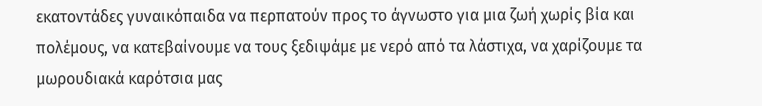εκατοντάδες γυναικόπαιδα να περπατούν προς το άγνωστο για μια ζωή χωρίς βία και πολέμους, να κατεβαίνουμε να τους ξεδιψάμε με νερό από τα λάστιχα, να χαρίζουμε τα μωρουδιακά καρότσια μας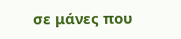σε μάνες που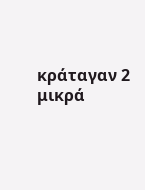κράταγαν 2 μικρά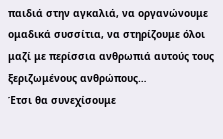παιδιά στην αγκαλιά, να οργανώνουμε ομαδικά συσσίτια, να στηρίζουμε όλοι μαζί με περίσσια ανθρωπιά αυτούς τους ξεριζωμένους ανθρώπους…
Έτσι θα συνεχίσουμε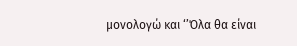μονολογώ και ‘’Όλα θα είναι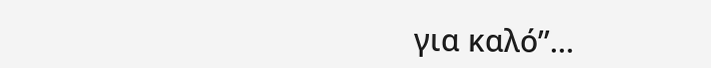για καλό’’…